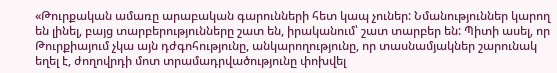«Թուրքական ամառը արաբական գարունների հետ կապ չուներ: Նմանություններ կարող են լինել, բայց տարբերությունները շատ են, իրականում՝ շատ տարբեր են: Պիտի ասել, որ Թուրքիայում չկա այն դժգոհությունը, անկարողությունը, որ տասնամյակներ շարունակ եղել է, ժողովրդի մոտ տրամադրվածությունը փոխվել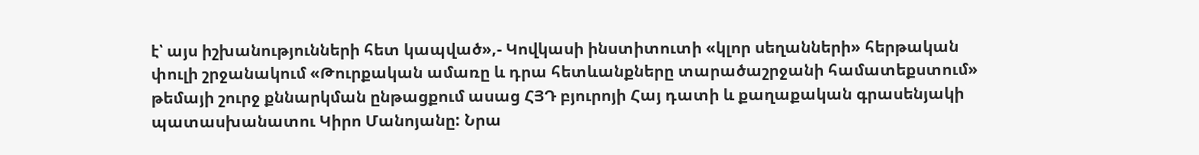է՝ այս իշխանությունների հետ կապված»,- Կովկասի ինստիտուտի «կլոր սեղանների» հերթական փուլի շրջանակում «Թուրքական ամառը և դրա հետևանքները տարածաշրջանի համատեքստում» թեմայի շուրջ քննարկման ընթացքում ասաց ՀՅԴ բյուրոյի Հայ դատի և քաղաքական գրասենյակի պատասխանատու Կիրո Մանոյանը: Նրա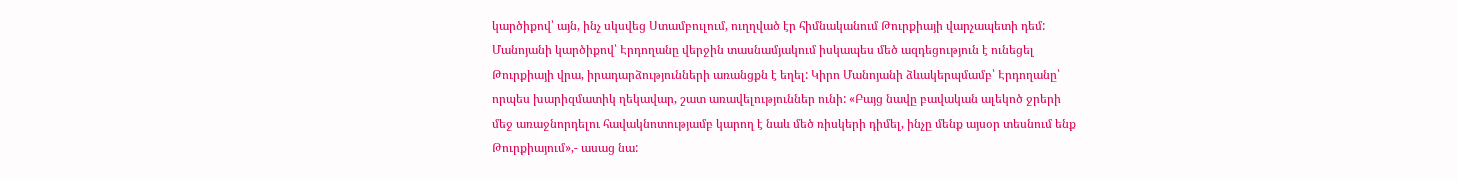կարծիքով՝ այն, ինչ սկսվեց Ստամբուլում, ուղղված էր հիմնականում Թուրքիայի վարչապետի դեմ: Մանոյանի կարծիքով՝ Էրդողանը վերջին տասնամյակում իսկապես մեծ ազդեցություն է ունեցել Թուրքիայի վրա, իրադարձությունների առանցքն է եղել: Կիրո Մանոյանի ձևակերպմամբ՝ Էրդողանը՝ որպես խարիզմատիկ ղեկավար, շատ առավելություններ ունի: «Բայց նավը բավական ալեկոծ ջրերի մեջ առաջնորդելու հավակնոտությամբ կարող է նաև մեծ ռիսկերի դիմել, ինչը մենք այսօր տեսնում ենք Թուրքիայում»,- ասաց նա: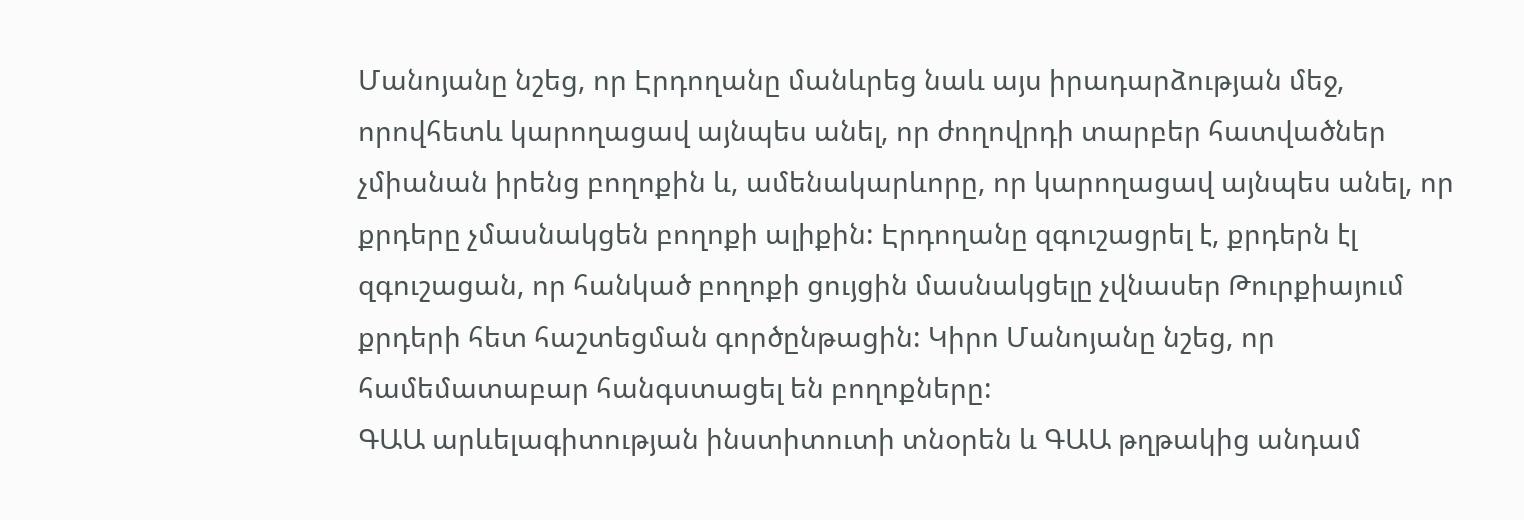Մանոյանը նշեց, որ Էրդողանը մանևրեց նաև այս իրադարձության մեջ, որովհետև կարողացավ այնպես անել, որ ժողովրդի տարբեր հատվածներ չմիանան իրենց բողոքին և, ամենակարևորը, որ կարողացավ այնպես անել, որ քրդերը չմասնակցեն բողոքի ալիքին: Էրդողանը զգուշացրել է, քրդերն էլ զգուշացան, որ հանկած բողոքի ցույցին մասնակցելը չվնասեր Թուրքիայում քրդերի հետ հաշտեցման գործընթացին: Կիրո Մանոյանը նշեց, որ համեմատաբար հանգստացել են բողոքները:
ԳԱԱ արևելագիտության ինստիտուտի տնօրեն և ԳԱԱ թղթակից անդամ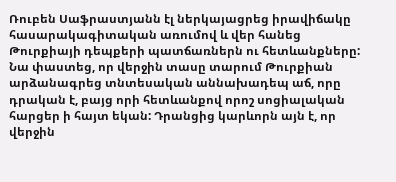Ռուբեն Սաֆրաստյանն էլ ներկայացրեց իրավիճակը հասարակագիտական առումով և վեր հանեց Թուրքիայի դեպքերի պատճառներն ու հետևանքները: Նա փաստեց, որ վերջին տասը տարում Թուրքիան արձանագրեց տնտեսական աննախադեպ աճ, որը դրական է, բայց որի հետևանքով որոշ սոցիալական հարցեր ի հայտ եկան: Դրանցից կարևորն այն է, որ վերջին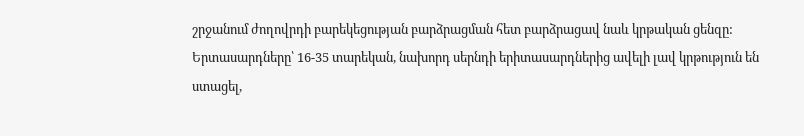շրջանում ժողովրդի բարեկեցության բարձրացման հետ բարձրացավ նաև կրթական ցենզը: Երտասարդները՝ 16-35 տարեկան, նախորդ սերնդի երիտասարդներից ավելի լավ կրթություն են ստացել,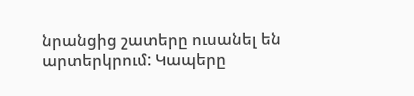նրանցից շատերը ուսանել են արտերկրում: Կապերը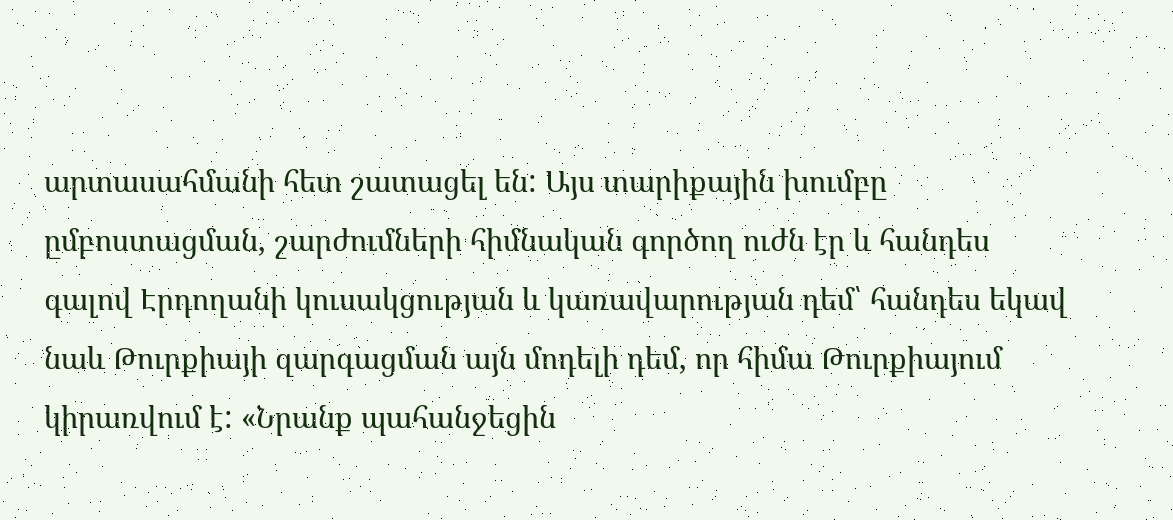արտասահմանի հետ շատացել են: Այս տարիքային խումբը ըմբոստացման, շարժումների հիմնական գործող ուժն էր և հանդես գալով Էրդողանի կուսակցության և կառավարության դեմ՝ հանդես եկավ նաև Թուրքիայի զարգացման այն մոդելի դեմ, որ հիմա Թուրքիայում կիրառվում է: «Նրանք պահանջեցին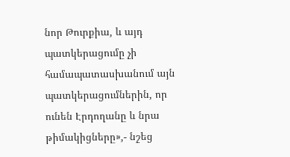նոր Թուրքիա, և այդ պատկերացումը չի համապատասխանում այն պատկերացումներին, որ ունեն Էրդողանը և նրա թիմակիցները»,- նշեց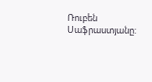Ռուբեն Սաֆրաստյանը: